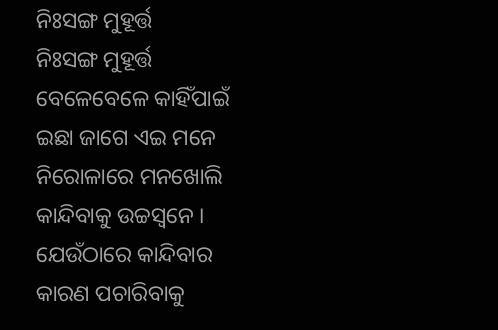ନିଃସଙ୍ଗ ମୁହୂର୍ତ୍ତ
ନିଃସଙ୍ଗ ମୁହୂର୍ତ୍ତ
ବେଳେବେଳେ କାହିଁପାଇଁ
ଇଛା ଜାଗେ ଏଇ ମନେ
ନିରୋଳାରେ ମନଖୋଲି
କାନ୍ଦିବାକୁ ଉଚ୍ଚସ୍ୱନେ ।
ଯେଉଁଠାରେ କାନ୍ଦିବାର
କାରଣ ପଚାରିବାକୁ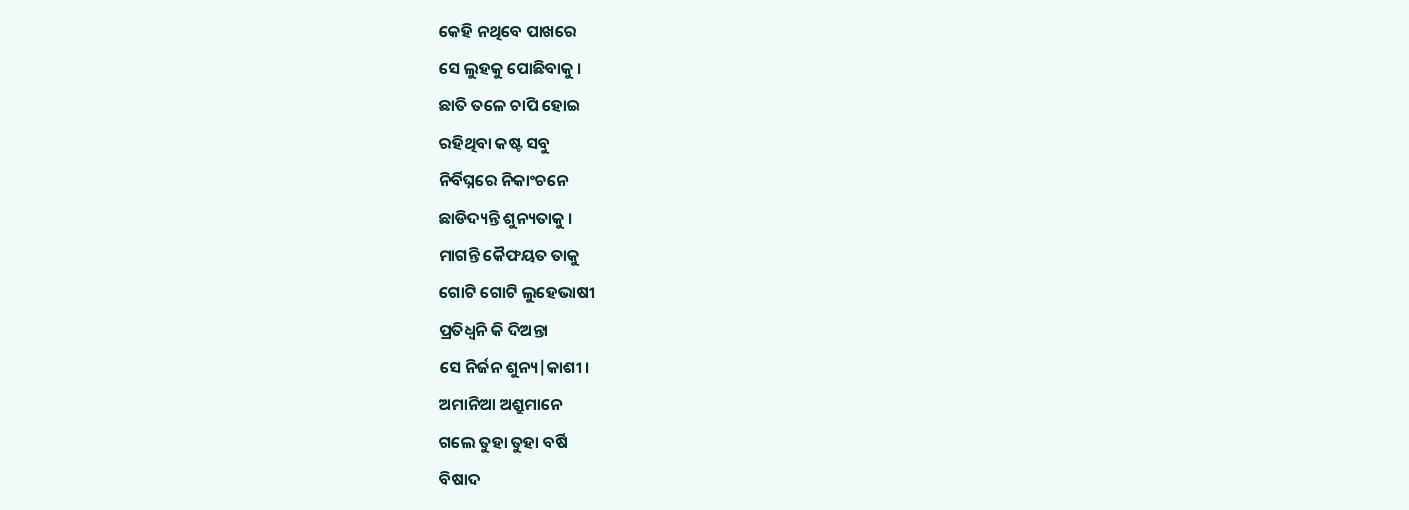କେହି ନଥିବେ ପାଖରେ
ସେ ଲୁହକୁ ପୋଛିବାକୁ ।
ଛାତି ତଳେ ଚାପି ହୋଇ
ରହିଥିବା କଷ୍ଟ ସବୁ
ନିର୍ବିଘ୍ନରେ ନିକାଂଚନେ
ଛାଡିଦ୍ୟନ୍ତି ଶୁନ୍ୟତାକୁ ।
ମାଗନ୍ତି କୈଫୟତ ତାକୁ
ଗୋଟି ଗୋଟି ଲୁହେଭାଷୀ
ପ୍ରତିଧ୍ୱନି କି ଦିଅନ୍ତା
ସେ ନିର୍ଜନ ଶୁନ୍ୟ|କାଶୀ ।
ଅମାନିଆ ଅଶ୍ରୁମାନେ
ଗଲେ ତୁହା ତୁହା ବର୍ଷି
ବିଷାଦ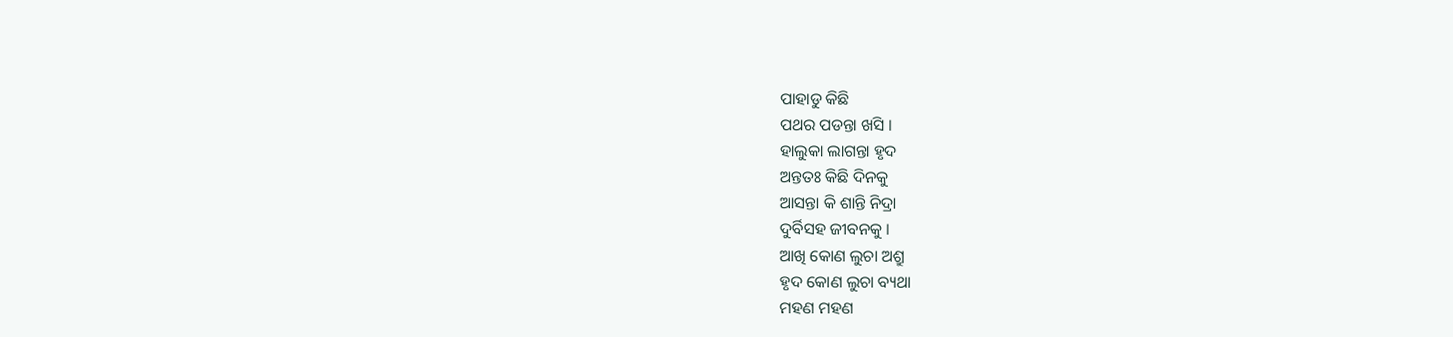ପାହାଡୁ କିଛି
ପଥର ପଡନ୍ତା ଖସି ।
ହାଲୁକା ଲାଗନ୍ତା ହୃଦ
ଅନ୍ତତଃ କିଛି ଦିନକୁ
ଆସନ୍ତା କି ଶାନ୍ତି ନିଦ୍ରା
ଦୁର୍ବିସହ ଜୀବନକୁ ।
ଆଖି କୋଣ ଲୁଚା ଅଶ୍ରୁ
ହୃଦ କୋଣ ଲୁଚା ବ୍ୟଥା
ମହଣ ମହଣ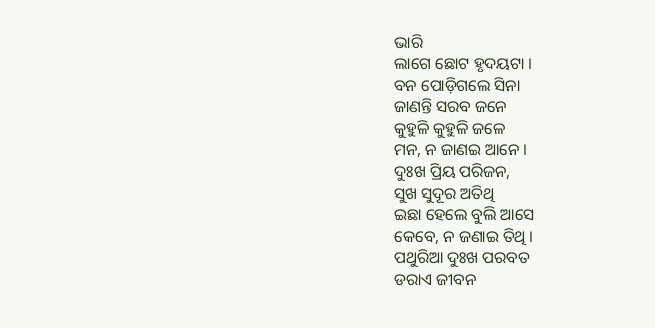ଭାରି
ଲାଗେ ଛୋଟ ହୃଦୟଟା ।
ବନ ପୋଡ଼ିଗଲେ ସିନା
ଜାଣନ୍ତି ସରବ ଜନେ
କୁହୁଳି କୁହୁଳି ଜଳେ
ମନ, ନ ଜାଣଇ ଆନେ ।
ଦୁଃଖ ପ୍ରିୟ ପରିଜନ,
ସୁଖ ସୁଦୂର ଅତିଥି
ଇଛା ହେଲେ ବୁଲି ଆସେ
କେବେ, ନ ଜଣାଇ ତିଥି ।
ପଥୁରିଆ ଦୁଃଖ ପରବତ
ଡରାଏ ଜୀବନ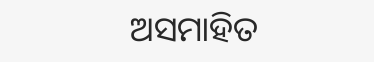ଅସମାହିତ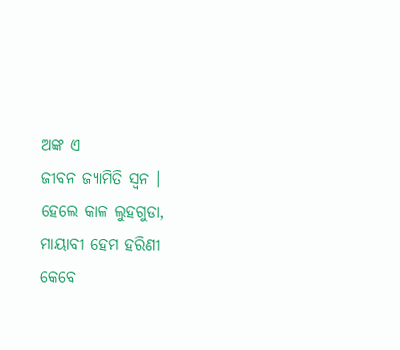ଅଙ୍କ ଏ
ଜୀବନ ଜ୍ୟାମିତି ସ୍ଵନ ।
ହେଲେ କାଳ ଲୁହଗୁଡା,
ମାୟାବୀ ହେମ ହରିଣୀ
କେବେ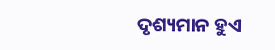ଦୃଶ୍ୟମାନ ହୁଏ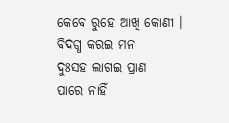କେବେ ରୁହେ ଆଖି କୋଣୀ ।
ବିଦଗ୍ଧ କରଇ ମନ
ଦୁଃସହ ଲାଗଇ ପ୍ରାଣ
ପାରେ ନାହିଁ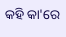କହି କା'ରେ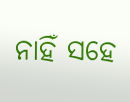ନାହିଁ ସହେ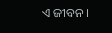ଏ ଜୀବନ ।